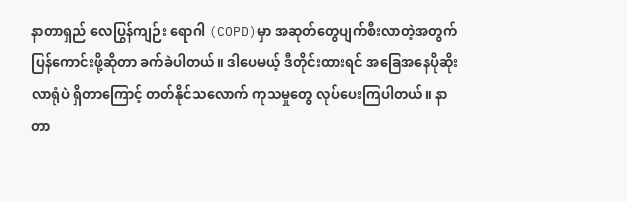နာတာရှည် လေပြွန်ကျဉ်း ရောဂါ (COPD)မှာ အဆုတ်တွေပျက်စီးလာတဲ့အတွက် ပြန်ကောင်းဖို့ဆိုတာ ခက်ခဲပါတယ်။ ဒါပေမယ့် ဒီတိုင်းထားရင် အခြေအနေပိုဆိုးလာရုံပဲ ရှိတာကြောင့် တတ်နိုင်သလောက် ကုသမှုတွေ လုပ်ပေးကြပါတယ်။ နာတာ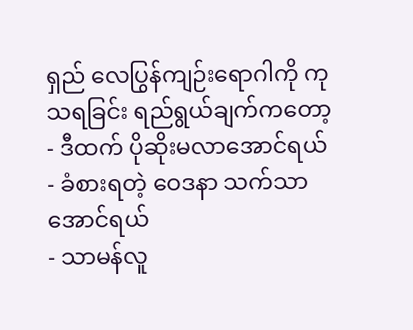ရှည် လေပြွန်ကျဉ်းရောဂါကို ကုသရခြင်း ရည်ရွယ်ချက်ကတော့
- ဒီထက် ပိုဆိုးမလာအောင်ရယ်
- ခံစားရတဲ့ ဝေဒနာ သက်သာအောင်ရယ်
- သာမန်လူ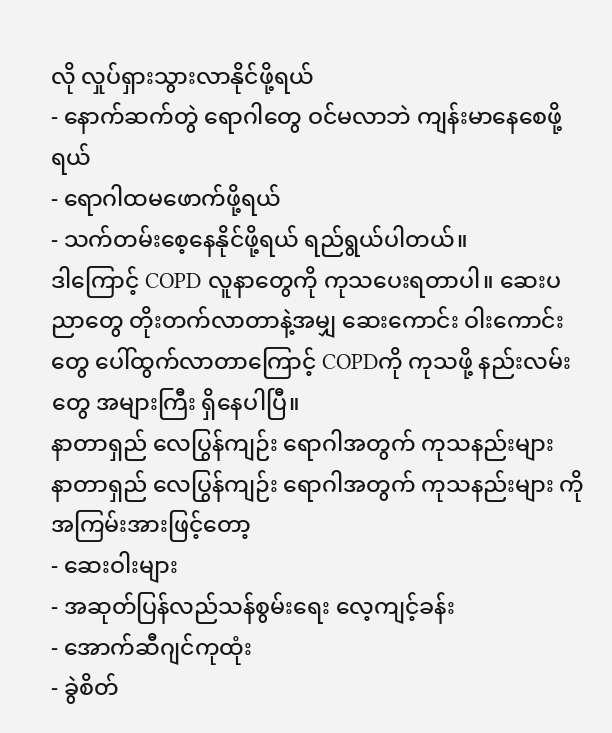လို လှုပ်ရှားသွားလာနိုင်ဖို့ရယ်
- နောက်ဆက်တွဲ ရောဂါတွေ ဝင်မလာဘဲ ကျန်းမာနေစေဖို့ရယ်
- ရောဂါထမဖောက်ဖို့ရယ်
- သက်တမ်းစေ့နေနိုင်ဖို့ရယ် ရည်ရွယ်ပါတယ်။
ဒါကြောင့် COPD လူနာတွေကို ကုသပေးရတာပါ။ ဆေးပညာတွေ တိုးတက်လာတာနဲ့အမျှ ဆေးကောင်း ဝါးကောင်းတွေ ပေါ်ထွက်လာတာကြောင့် COPDကို ကုသဖို့ နည်းလမ်းတွေ အများကြီး ရှိနေပါပြီ။
နာတာရှည် လေပြွန်ကျဉ်း ရောဂါအတွက် ကုသနည်းများ
နာတာရှည် လေပြွန်ကျဉ်း ရောဂါအတွက် ကုသနည်းများ ကို အကြမ်းအားဖြင့်တော့
- ဆေးဝါးများ
- အဆုတ်ပြန်လည်သန်စွမ်းရေး လေ့ကျင့်ခန်း
- အောက်ဆီဂျင်ကုထုံး
- ခွဲစိတ်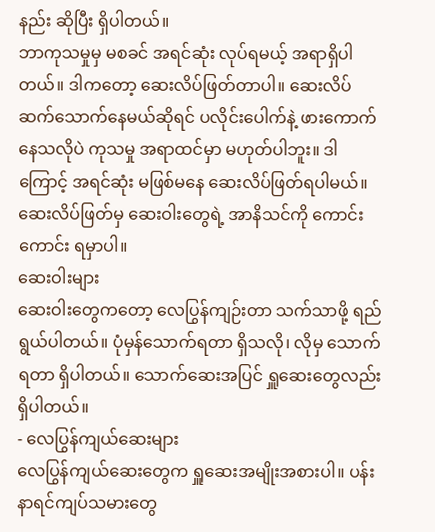နည်း ဆိုပြီး ရှိပါတယ်။
ဘာကုသမှုမှ မစခင် အရင်ဆုံး လုပ်ရမယ့် အရာရှိပါတယ်။ ဒါကတော့ ဆေးလိပ်ဖြတ်တာပါ။ ဆေးလိပ်ဆက်သောက်နေမယ်ဆိုရင် ပလိုင်းပေါက်နဲ့ ဖားကောက်နေသလိုပဲ ကုသမှု အရာထင်မှာ မဟုတ်ပါဘူး။ ဒါကြောင့် အရင်ဆုံး မဖြစ်မနေ ဆေးလိပ်ဖြတ်ရပါမယ်။ ဆေးလိပ်ဖြတ်မှ ဆေးဝါးတွေရဲ့ အာနိသင်ကို ကောင်းကောင်း ရမှာပါ။
ဆေးဝါးများ
ဆေးဝါးတွေကတော့ လေပြွန်ကျဉ်းတာ သက်သာဖို့ ရည်ရွယ်ပါတယ်။ ပုံမှန်သောက်ရတာ ရှိသလို၊ လိုမှ သောက်ရတာ ရှိပါတယ်။ သောက်ဆေးအပြင် ရှူဆေးတွေလည်း ရှိပါတယ်။
- လေပြွန်ကျယ်ဆေးများ
လေပြွန်ကျယ်ဆေးတွေက ရှူဆေးအမျိုးအစားပါ။ ပန်းနာရင်ကျပ်သမားတွေ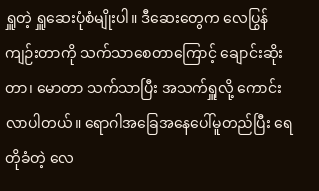ရှူတဲ့ ရှူဆေးပုံစံမျိုးပါ။ ဒီဆေးတွေက လေပြွန်ကျဉ်းတာကို သက်သာစေတာကြောင့် ချောင်းဆိုးတာ၊ မောတာ သက်သာပြီး အသက်ရှူလို့ ကောင်းလာပါတယ်။ ရောဂါအခြေအနေပေါ်မူတည်ပြီး ရေတိုခံတဲ့ လေ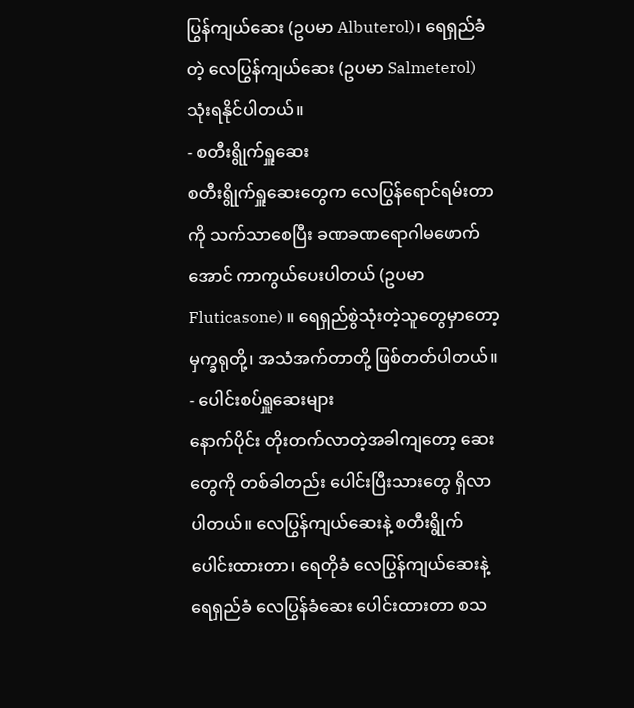ပြွန်ကျယ်ဆေး (ဥပမာ Albuterol)၊ ရေရှည်ခံတဲ့ လေပြွန်ကျယ်ဆေး (ဥပမာ Salmeterol) သုံးရနိုင်ပါတယ်။
- စတီးရွိုက်ရှူဆေး
စတီးရွိုက်ရှူဆေးတွေက လေပြွန်ရောင်ရမ်းတာကို သက်သာစေပြီး ခဏခဏရောဂါမဖောက်အောင် ကာကွယ်ပေးပါတယ် (ဥပမာ Fluticasone) ။ ရေရှည်စွဲသုံးတဲ့သူတွေမှာတော့ မှက္ခရုတို့၊ အသံအက်တာတို့ ဖြစ်တတ်ပါတယ်။
- ပေါင်းစပ်ရှူဆေးများ
နောက်ပိုင်း တိုးတက်လာတဲ့အခါကျတော့ ဆေးတွေကို တစ်ခါတည်း ပေါင်းပြီးသားတွေ ရှိလာပါတယ်။ လေပြွန်ကျယ်ဆေးနဲ့ စတီးရွိုက်ပေါင်းထားတာ၊ ရေတိုခံ လေပြွန်ကျယ်ဆေးနဲ့ ရေရှည်ခံ လေပြွန်ခံဆေး ပေါင်းထားတာ စသ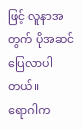ဖြင့် လူနာအတွက် ပိုအဆင်ပြေလာပါတယ်။
ရောဂါက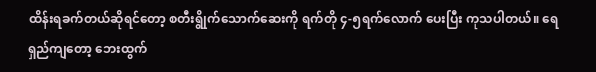ထိန်းရခက်တယ်ဆိုရင်တော့ စတီးရွိုက်သောက်ဆေးကို ရက်တို ၄-၅ရက်လောက် ပေးပြီး ကုသပါတယ်။ ရေရှည်ကျတော့ ဘေးထွက်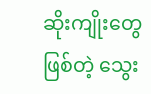ဆိုးကျိုးတွေ ဖြစ်တဲ့ သွေး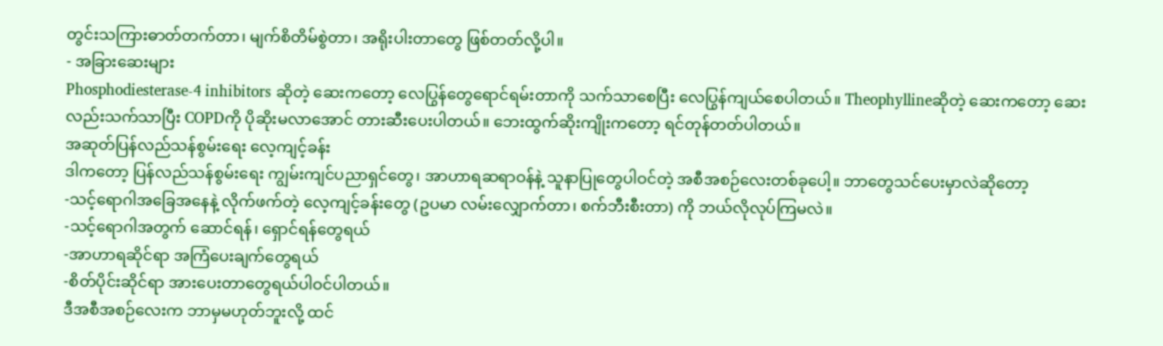တွင်းသကြားဓာတ်တက်တာ၊ မျက်စိတိမ်စွဲတာ၊ အရိုးပါးတာတွေ ဖြစ်တတ်လို့ပါ။
- အခြားဆေးများ
Phosphodiesterase-4 inhibitors ဆိုတဲ့ ဆေးကတော့ လေပြွန်တွေရောင်ရမ်းတာကို သက်သာစေပြီး လေပြွန်ကျယ်စေပါတယ်။ Theophyllineဆိုတဲ့ ဆေးကတော့ ဆေးလည်းသက်သာပြီး COPDကို ပိုဆိုးမလာအောင် တားဆီးပေးပါတယ်။ ဘေးထွက်ဆိုးကျိုးကတော့ ရင်တုန်တတ်ပါတယ်။
အဆုတ်ပြန်လည်သန်စွမ်းရေး လေ့ကျင့်ခန်း
ဒါကတော့ ပြန်လည်သန်စွမ်းရေး ကျွမ်းကျင်ပညာရှင်တွေ၊ အာဟာရဆရာဝန်နဲ့ သူနာပြုတွေပါဝင်တဲ့ အစီအစဉ်လေးတစ်ခုပေါ့။ ဘာတွေသင်ပေးမှာလဲဆိုတော့
-သင့်ရောဂါအခြေအနေနဲ့ လိုက်ဖက်တဲ့ လေ့ကျင့်ခန်းတွေ (ဥပမာ လမ်းလျှောက်တာ၊ စက်ဘီးစီးတာ) ကို ဘယ်လိုလုပ်ကြမလဲ။
-သင့်ရောဂါအတွက် ဆောင်ရန်၊ ရှောင်ရန်တွေရယ်
-အာဟာရဆိုင်ရာ အကြံပေးချက်တွေရယ်
-စိတ်ပိုင်းဆိုင်ရာ အားပေးတာတွေရယ်ပါဝင်ပါတယ်။
ဒီအစီအစဉ်လေးက ဘာမှမဟုတ်ဘူးလို့ ထင်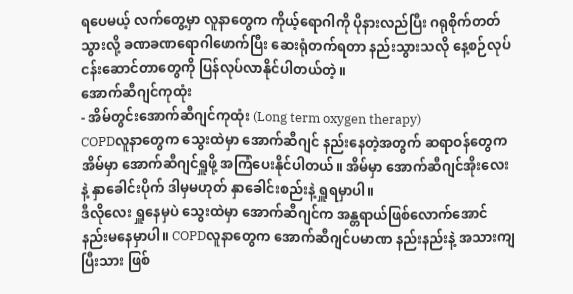ရပေမယ့် လက်တွေ့မှာ လူနာတွေက ကိုယ့်ရောဂါကို ပိုနားလည်ပြီး ဂရုစိုက်တတ်သွားလို့ ခဏခဏရောဂါဖောက်ပြီး ဆေးရုံတက်ရတာ နည်းသွားသလို နေ့စဉ်လုပ်ငန်းဆောင်တာတွေကို ပြန်လုပ်လာနိုင်ပါတယ်တဲ့။
အောက်ဆီဂျင်ကုထုံး
- အိမ်တွင်းအောက်ဆီဂျင်ကုထုံး (Long term oxygen therapy)
COPDလူနာတွေက သွေးထဲမှာ အောက်ဆီဂျင် နည်းနေတဲ့အတွက် ဆရာဝန်တွေက အိမ်မှာ အောက်ဆီဂျင်ရှူဖို့ အကြံပေးနိုင်ပါတယ်။ အိမ်မှာ အောက်ဆီဂျင်အိုးလေးနဲ့ နှာခေါင်းပိုက် ဒါမှမဟုတ် နှာခေါင်းစည်းနဲ့ ရှူရမှာပါ။
ဒီလိုလေး ရှူနေမှပဲ သွေးထဲမှာ အောက်ဆီဂျင်က အန္တရာယ်ဖြစ်လောက်အောင် နည်းမနေမှာပါ။ COPDလူနာတွေက အောက်ဆီဂျင်ပမာဏ နည်းနည်းနဲ့ အသားကျပြီးသား ဖြစ်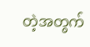တဲ့အတွက်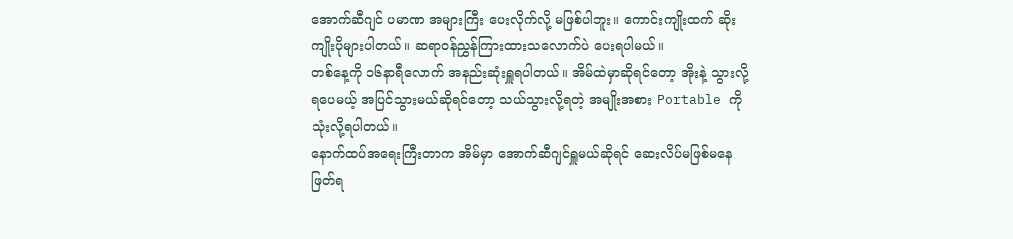အောက်ဆီဂျင် ပမာဏ အများကြီး ပေးလိုက်လို့ မဖြစ်ပါဘူး။ ကောင်းကျိုးထက် ဆိုးကျိုးပိုများပါတယ်။ ဆရာဝန်ညွှန်ကြားထားသလောက်ပဲ ပေးရပါမယ်။
တစ်နေ့ကို ၁၆နာရီလောက် အနည်းဆုံးရှူရပါတယ်။ အိမ်ထဲမှာဆိုရင်တော့ အိုးနဲ့ သွားလို့ရပေမယ့် အပြင်သွားမယ်ဆိုရင်တော့ သယ်သွားလို့ရတဲ့ အမျိုးအစား Portable ကို သုံးလို့ရပါတယ်။
နောက်ထပ်အရေးကြီးတာက အိမ်မှာ အောက်ဆီဂျင်ရှူမယ်ဆိုရင် ဆေးလိပ်မဖြစ်မနေဖြတ်ရ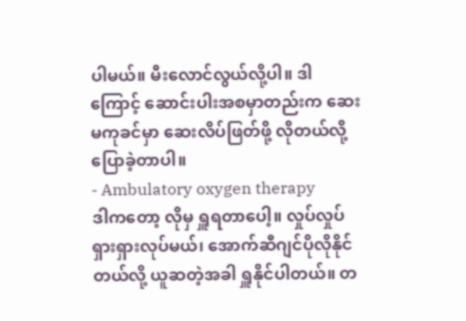ပါမယ်။ မီးလောင်လွယ်လို့ပါ။ ဒါကြောင့် ဆောင်းပါးအစမှာတည်းက ဆေးမကုခင်မှာ ဆေးလိပ်ဖြတ်ဖို့ လိုတယ်လို့ ပြောခဲ့တာပါ။
- Ambulatory oxygen therapy
ဒါကတော့ လိုမှ ရှူရတာပေါ့။ လှုပ်လှုပ်ရှားရှားလုပ်မယ်၊ အောက်ဆီဂျင်ပိုလိုနိုင်တယ်လို့ ယူဆတဲ့အခါ ရှူနိုင်ပါတယ်။ တ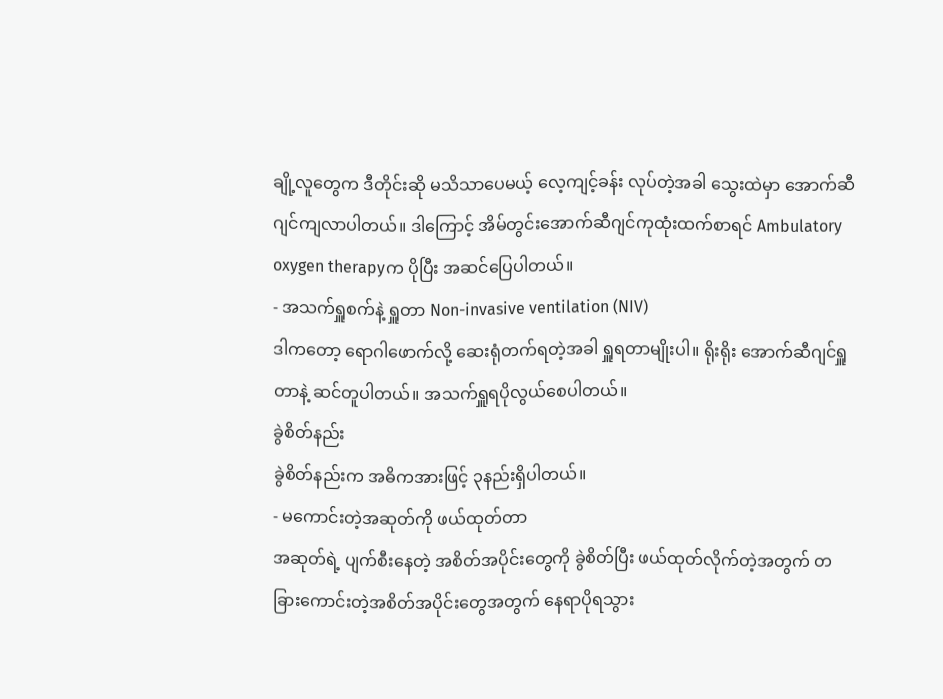ချို့လူတွေက ဒီတိုင်းဆို မသိသာပေမယ့် လေ့ကျင့်ခန်း လုပ်တဲ့အခါ သွေးထဲမှာ အောက်ဆီဂျင်ကျလာပါတယ်။ ဒါကြောင့် အိမ်တွင်းအောက်ဆီဂျင်ကုထုံးထက်စာရင် Ambulatory oxygen therapyက ပိုပြီး အဆင်ပြေပါတယ်။
- အသက်ရှူစက်နဲ့ ရှူတာ Non-invasive ventilation (NIV)
ဒါကတော့ ရောဂါဖောက်လို့ ဆေးရုံတက်ရတဲ့အခါ ရှူရတာမျိုးပါ။ ရိုးရိုး အောက်ဆီဂျင်ရှူတာနဲ့ ဆင်တူပါတယ်။ အသက်ရှူရပိုလွယ်စေပါတယ်။
ခွဲစိတ်နည်း
ခွဲစိတ်နည်းက အဓိကအားဖြင့် ၃နည်းရှိပါတယ်။
- မကောင်းတဲ့အဆုတ်ကို ဖယ်ထုတ်တာ
အဆုတ်ရဲ့ ပျက်စီးနေတဲ့ အစိတ်အပိုင်းတွေကို ခွဲစိတ်ပြီး ဖယ်ထုတ်လိုက်တဲ့အတွက် တခြားကောင်းတဲ့အစိတ်အပိုင်းတွေအတွက် နေရာပိုရသွား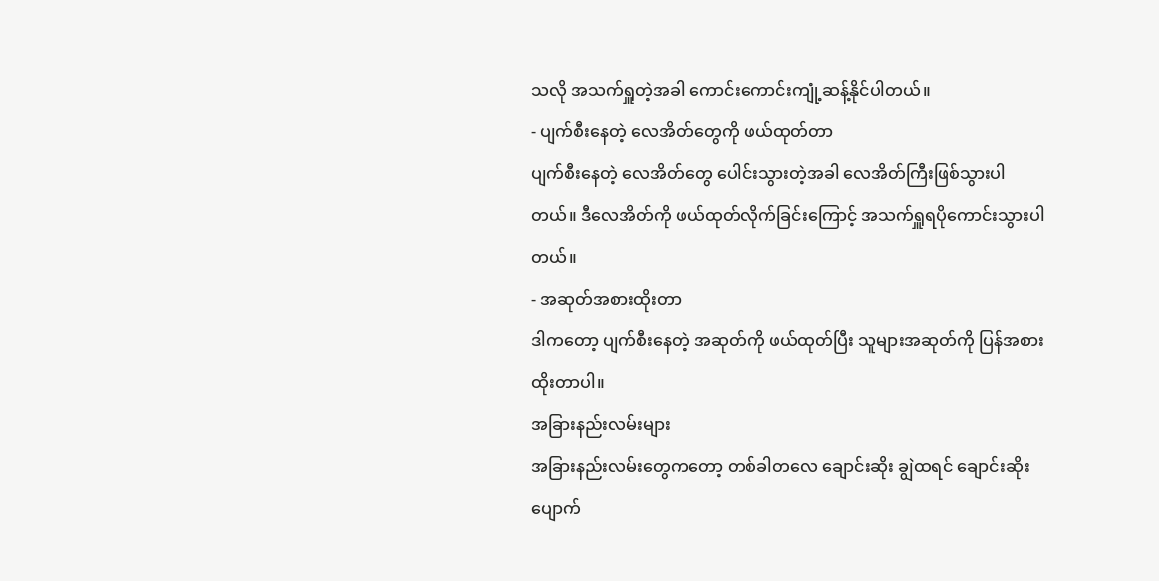သလို အသက်ရှူတဲ့အခါ ကောင်းကောင်းကျုံ့ဆန့်နိုင်ပါတယ်။
- ပျက်စီးနေတဲ့ လေအိတ်တွေကို ဖယ်ထုတ်တာ
ပျက်စီးနေတဲ့ လေအိတ်တွေ ပေါင်းသွားတဲ့အခါ လေအိတ်ကြီးဖြစ်သွားပါတယ်။ ဒီလေအိတ်ကို ဖယ်ထုတ်လိုက်ခြင်းကြောင့် အသက်ရှူရပိုကောင်းသွားပါတယ်။
- အဆုတ်အစားထိုးတာ
ဒါကတော့ ပျက်စီးနေတဲ့ အဆုတ်ကို ဖယ်ထုတ်ပြီး သူများအဆုတ်ကို ပြန်အစားထိုးတာပါ။
အခြားနည်းလမ်းများ
အခြားနည်းလမ်းတွေကတော့ တစ်ခါတလေ ချောင်းဆိုး ချွဲထရင် ချောင်းဆိုးပျောက်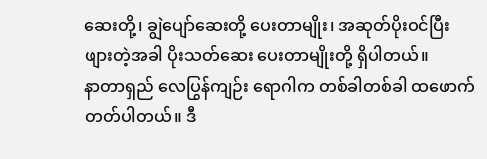ဆေးတို့၊ ချွဲပျော်ဆေးတို့ ပေးတာမျိုး၊ အဆုတ်ပိုးဝင်ပြီး ဖျားတဲ့အခါ ပိုးသတ်ဆေး ပေးတာမျိုးတို့ ရှိပါတယ်။
နာတာရှည် လေပြွန်ကျဉ်း ရောဂါက တစ်ခါတစ်ခါ ထဖောက်တတ်ပါတယ်။ ဒီ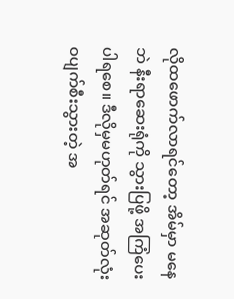လိုထဖောက်လာရင်တော့ အိမ်မှာ မနေဘဲ နီးရာဆေးရုံကို သွားပြဖို့ အကြံပေးပါရစေ။ ဒီလိုမှမဟုတ်ရင် အဆုတ်လုံးဝပျက်စီးသွားတဲ့ အ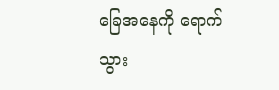ခြေအနေကို ရောက်သွား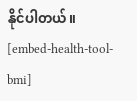နိုင်ပါတယ်။
[embed-health-tool-bmi]